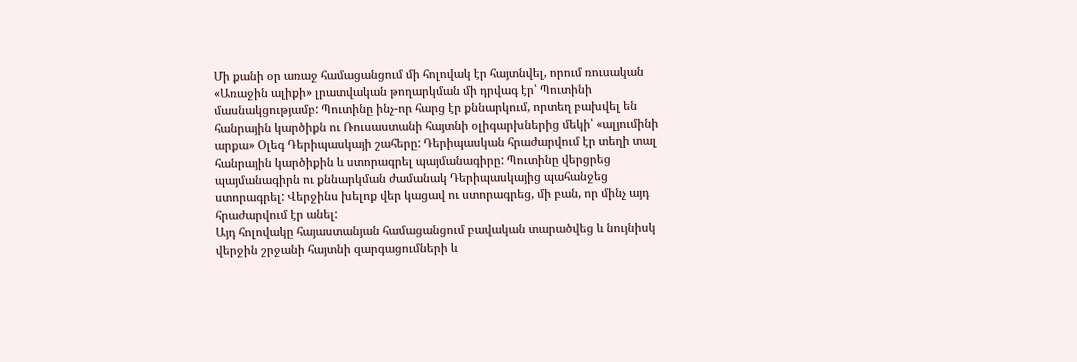Մի քանի օր առաջ համացանցում մի հոլովակ էր հայտնվել, որում ռուսական «Առաջին ալիքի» լրատվական թողարկման մի դրվագ էր՝ Պուտինի մասնակցությամբ: Պուտինը ինչ-որ հարց էր քննարկում, որտեղ բախվել են հանրային կարծիքն ու Ռուսաստանի հայտնի օլիգարխներից մեկի՝ «ալյումինի արքա» Օլեգ Դերիպասկայի շահերը: Դերիպասկան հրաժարվում էր տեղի տալ հանրային կարծիքին և ստորագրել պայմանագիրը: Պուտինը վերցրեց պայմանագիրն ու քննարկման ժամանակ Դերիպասկայից պահանջեց ստորագրել: Վերջինս խելոք վեր կացավ ու ստորագրեց, մի բան, որ մինչ այդ հրաժարվում էր անել:
Այդ հոլովակը հայաստանյան համացանցում բավական տարածվեց և նույնիսկ վերջին շրջանի հայտնի զարգացումների և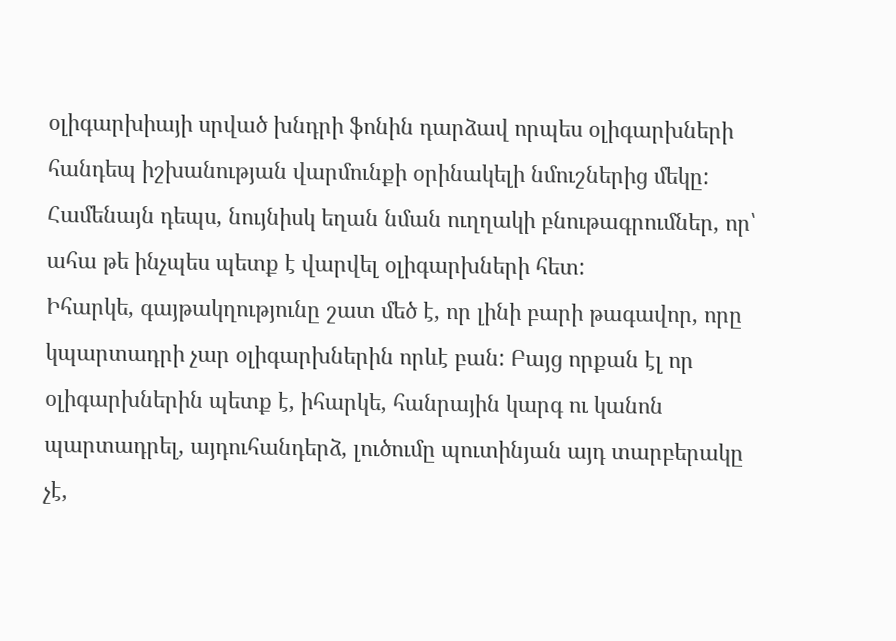օլիգարխիայի սրված խնդրի ֆոնին դարձավ որպես օլիգարխների հանդեպ իշխանության վարմունքի օրինակելի նմուշներից մեկը: Համենայն դեպս, նույնիսկ եղան նման ուղղակի բնութագրումներ, որ՝ ահա թե ինչպես պետք է վարվել օլիգարխների հետ:
Իհարկե, գայթակղությունը շատ մեծ է, որ լինի բարի թագավոր, որը կպարտադրի չար օլիգարխներին որևէ բան: Բայց որքան էլ որ օլիգարխներին պետք է, իհարկե, հանրային կարգ ու կանոն պարտադրել, այդուհանդերձ, լուծումը պուտինյան այդ տարբերակը չէ,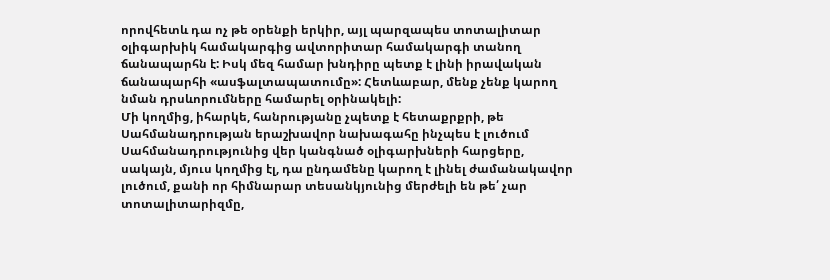որովհետև դա ոչ թե օրենքի երկիր, այլ պարզապես տոտալիտար օլիգարխիկ համակարգից ավտորիտար համակարգի տանող ճանապարհն է: Իսկ մեզ համար խնդիրը պետք է լինի իրավական ճանապարհի «ասֆալտապատումը»: Հետևաբար, մենք չենք կարող նման դրսևորումները համարել օրինակելի:
Մի կողմից, իհարկե, հանրությանը չպետք է հետաքրքրի, թե Սահմանադրության երաշխավոր նախագահը ինչպես է լուծում Սահմանադրությունից վեր կանգնած օլիգարխների հարցերը, սակայն, մյուս կողմից էլ, դա ընդամենը կարող է լինել ժամանակավոր լուծում, քանի որ հիմնարար տեսանկյունից մերժելի են թե՛ չար տոտալիտարիզմը,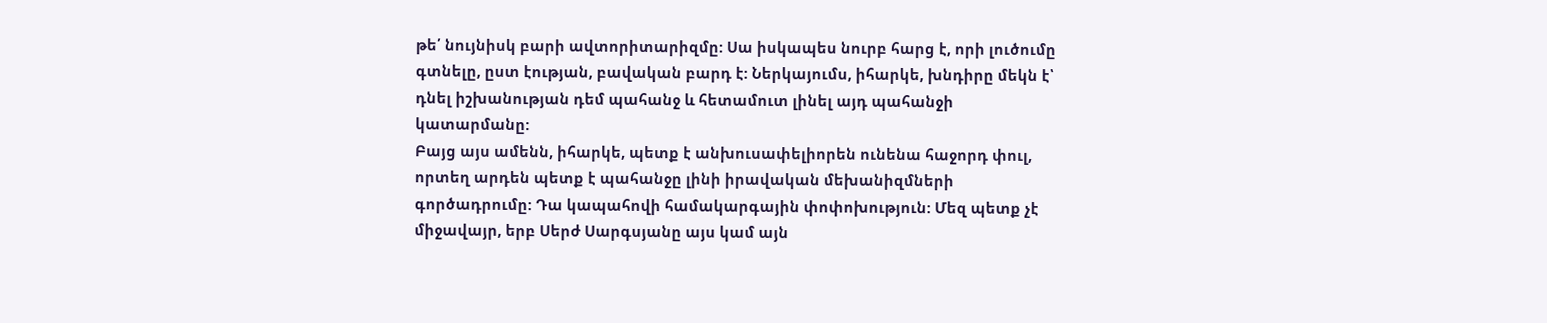թե՛ նույնիսկ բարի ավտորիտարիզմը: Սա իսկապես նուրբ հարց է, որի լուծումը գտնելը, ըստ էության, բավական բարդ է: Ներկայումս, իհարկե, խնդիրը մեկն է՝ դնել իշխանության դեմ պահանջ և հետամուտ լինել այդ պահանջի կատարմանը:
Բայց այս ամենն, իհարկե, պետք է անխուսափելիորեն ունենա հաջորդ փուլ, որտեղ արդեն պետք է պահանջը լինի իրավական մեխանիզմների գործադրումը: Դա կապահովի համակարգային փոփոխություն: Մեզ պետք չէ միջավայր, երբ Սերժ Սարգսյանը այս կամ այն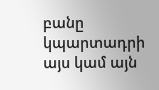բանը կպարտադրի այս կամ այն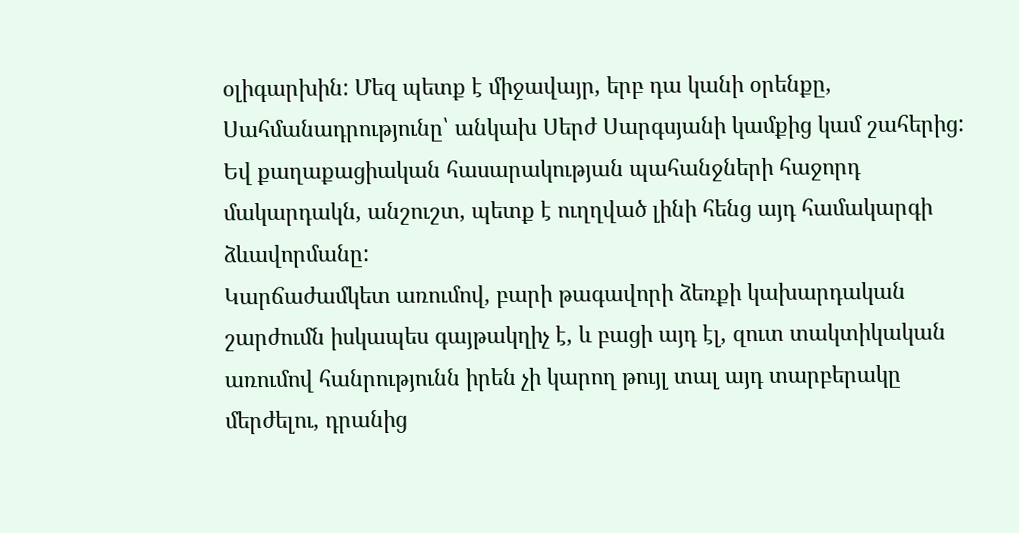օլիգարխին: Մեզ պետք է միջավայր, երբ դա կանի օրենքը, Սահմանադրությունը՝ անկախ Սերժ Սարգսյանի կամքից կամ շահերից: Եվ քաղաքացիական հասարակության պահանջների հաջորդ մակարդակն, անշուշտ, պետք է ուղղված լինի հենց այդ համակարգի ձևավորմանը:
Կարճաժամկետ առումով, բարի թագավորի ձեռքի կախարդական շարժումն իսկապես գայթակղիչ է, և բացի այդ էլ, զուտ տակտիկական առումով հանրությունն իրեն չի կարող թույլ տալ այդ տարբերակը մերժելու, դրանից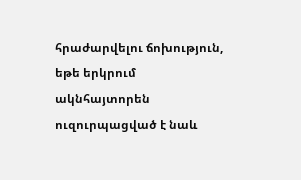հրաժարվելու ճոխություն, եթե երկրում ակնհայտորեն ուզուրպացված է նաև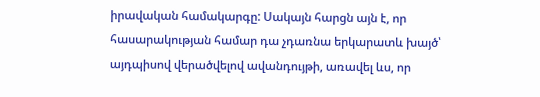իրավական համակարգը: Սակայն հարցն այն է, որ հասարակության համար դա չդառնա երկարատև խայծ՝ այդպիսով վերածվելով ավանդույթի, առավել ևս, որ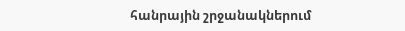հանրային շրջանակներում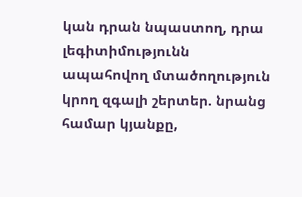կան դրան նպաստող, դրա լեգիտիմությունն ապահովող մտածողություն կրող զգալի շերտեր. նրանց համար կյանքը,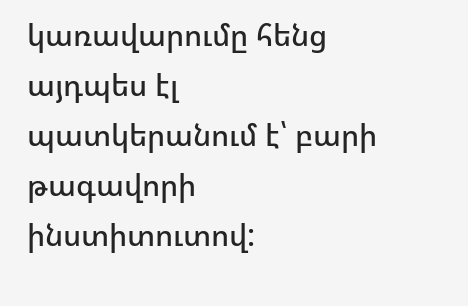կառավարումը հենց այդպես էլ պատկերանում է՝ բարի թագավորի ինստիտուտով: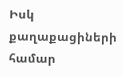Իսկ քաղաքացիների համար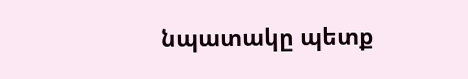նպատակը պետք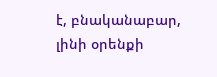է, բնականաբար, լինի օրենքի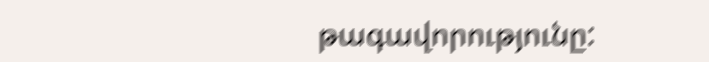թագավորությունը: